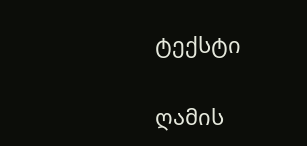ტექსტი

ღამის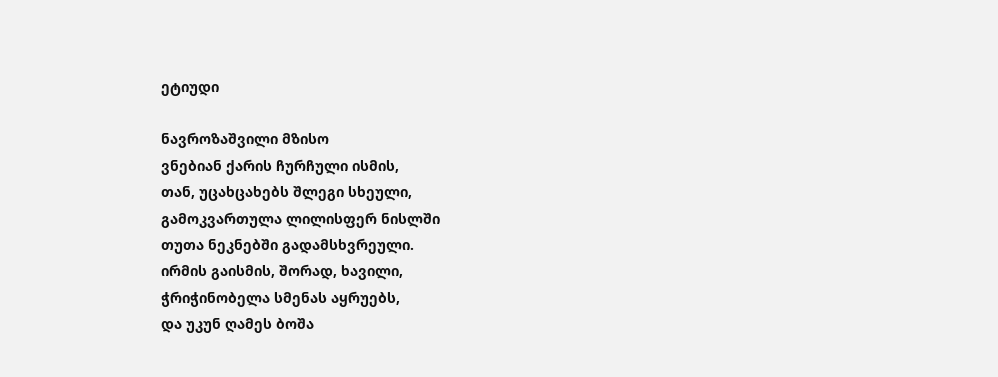ეტიუდი

ნავროზაშვილი მზისო
ვნებიან ქარის ჩურჩული ისმის,
თან, უცახცახებს შლეგი სხეული,
გამოკვართულა ლილისფერ ნისლში
თუთა ნეკნებში გადამსხვრეული.
ირმის გაისმის, შორად, ხავილი,
ჭრიჭინობელა სმენას აყრუებს,
და უკუნ ღამეს ბოშა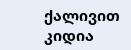ქალივით
კიდია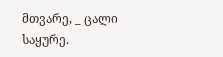მთვარე, _ ცალი საყურე.